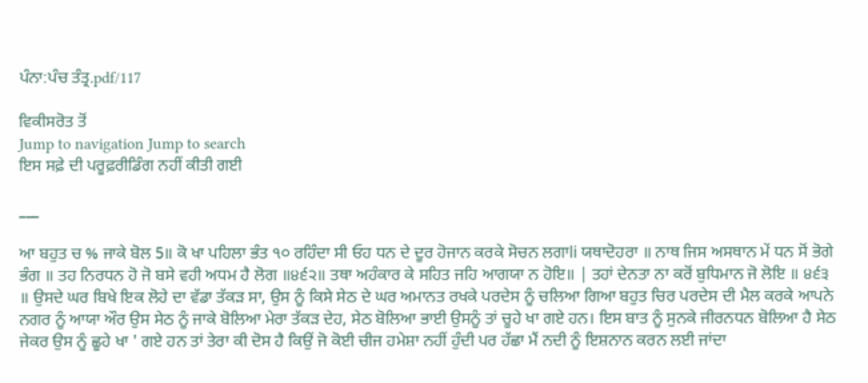ਪੰਨਾ:ਪੰਚ ਤੰਤ੍ਰ.pdf/117

ਵਿਕੀਸਰੋਤ ਤੋਂ
Jump to navigation Jump to search
ਇਸ ਸਫ਼ੇ ਦੀ ਪਰੂਫ਼ਰੀਡਿੰਗ ਨਹੀਂ ਕੀਤੀ ਗਈ

___

ਆ ਬਹੁਤ ਚ % ਜਾਕੇ ਬੋਲ 5॥ ਕੋ ਖਾ ਪਹਿਲਾ ਭੰਤ ੧੦ ਰਹਿੰਦਾ ਸੀ ਓਹ ਧਨ ਦੇ ਦੂਰ ਹੋਜਾਨ ਕਰਕੇ ਸੋਚਨ ਲਗਾli ਯਥਾਦੋਹਰਾ ॥ ਨਾਥ ਜਿਸ ਅਸਥਾਨ ਮੇਂ ਧਨ ਸੋਂ ਭੋਗੇ ਭੰਗ ॥ ਤਹ ਨਿਰਧਨ ਹੋ ਜੋ ਬਸੇ ਵਹੀ ਅਧਮ ਹੈ ਲੋਗ ॥੪੬੨॥ ਤਥਾ ਅਹੰਕਾਰ ਕੇ ਸਹਿਤ ਜਹਿ ਆਗਯਾ ਨ ਹੋਇ॥ | ਤਹਾਂ ਦੇਨਤਾ ਨਾ ਕਰੋਂ ਬੁਧਿਮਾਨ ਜੋ ਲੋਇ ॥ ੪੬੩ ॥ ਉਸਦੇ ਘਰ ਬਿਖੇ ਇਕ ਲੋਹੇ ਦਾ ਵੱਡਾ ਤੱਕੜ ਸਾ, ਉਸ ਨੂੰ ਕਿਸੇ ਸੇਠ ਦੇ ਘਰ ਅਮਾਨਤ ਰਖਕੇ ਪਰਦੇਸ ਨੂੰ ਚਲਿਆ ਗਿਆ ਬਹੁਤ ਚਿਰ ਪਰਦੇਸ ਦੀ ਮੈਲ ਕਰਕੇ ਆਪਨੇ ਨਗਰ ਨੂੰ ਆਯਾ ਔਰ ਉਸ ਸੇਠ ਨੂੰ ਜਾਕੇ ਬੋਲਿਆ ਮੇਰਾ ਤੱਕੜ ਦੇਹ, ਸੇਠ ਬੋਲਿਆ ਭਾਈ ਉਸਨੂੰ ਤਾਂ ਚੂਹੇ ਖਾ ਗਏ ਹਨ। ਇਸ ਬਾਤ ਨੂੰ ਸੁਨਕੇ ਜੀਰਨਧਨ ਬੋਲਿਆ ਹੈ ਸੇਠ ਜੇਕਰ ਉਸ ਨੂੰ ਛੂਹੇ ਖਾ ' ਗਏ ਹਨ ਤਾਂ ਤੇਰਾ ਕੀ ਦੋਸ ਹੈ ਕਿਉਂ ਜੋ ਕੋਈ ਚੀਜ ਹਮੇਸ਼ਾ ਨਹੀਂ ਹੁੰਦੀ ਪਰ ਹੱਛਾ ਮੈਂ ਨਦੀ ਨੂੰ ਇਸ਼ਨਾਨ ਕਰਨ ਲਈ ਜਾਂਦਾ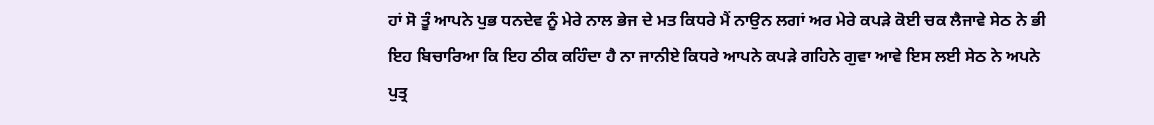ਹਾਂ ਸੋ ਤੂੰ ਆਪਨੇ ਪੁਭ ਧਨਦੇਵ ਨੂੰ ਮੇਰੇ ਨਾਲ ਭੇਜ ਦੇ ਮਤ ਕਿਧਰੇ ਮੈਂ ਨਾਉਨ ਲਗਾਂ ਅਰ ਮੇਰੇ ਕਪੜੇ ਕੋਈ ਚਕ ਲੈਜਾਵੇ ਸੇਠ ਨੇ ਭੀ ਇਹ ਬਿਚਾਰਿਆ ਕਿ ਇਹ ਠੀਕ ਕਹਿੰਦਾ ਹੈ ਨਾ ਜਾਨੀਏ ਕਿਧਰੇ ਆਪਨੇ ਕਪੜੇ ਗਹਿਨੇ ਗੁਵਾ ਆਵੇ ਇਸ ਲਈ ਸੇਠ ਨੇ ਅਪਨੇ ਪੁਤ੍ਰ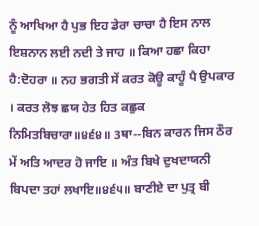ਨੂੰ ਆਖਿਆ ਹੈ ਪੁਭ ਇਹ ਡੇਰਾ ਚਾਚਾ ਹੈ ਇਸ ਨਾਲ ਇਸ਼ਨਾਨ ਲਈ ਨਦੀ ਤੇ ਜਾਹ ॥ ਕਿਆ ਹਛਾ ਕਿਹਾ ਹੈ:ਦੋਹਰਾ ॥ ਨਹ ਭਗਤੀ ਸੇਂ ਕਰਤ ਕੋਊ ਕਾਹੂੰ ਪੈ ਉਪਕਾਰ । ਕਰਤ ਲੋਝ ਛਯ ਹੇਤ ਹਿਤ ਕਛੁਕ ਨਿਮਿਤਬਿਚਾਰਾ॥੪੬੪॥ 3ਥਾ--ਬਿਨ ਕਾਰਨ ਜਿਸ ਠੌਰ ਮੇਂ ਅਤਿ ਆਦਰ ਹੋ ਜਾਇ ॥ ਅੰਤ ਬਿਖੇ ਦੁਖਦਾਯਨੀ ਬਿਪਦਾ ਤਹਾਂ ਲਖਾਇ॥੪੬੫॥ ਬਾਣੀਏ ਦਾ ਪੁਤ੍ਰ ਬੀ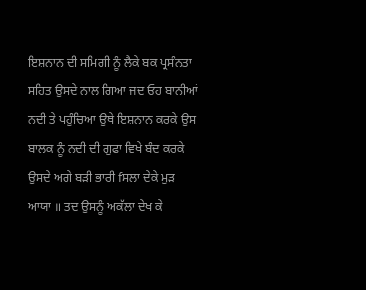ਇਸ਼ਨਾਨ ਦੀ ਸਮਿਗੀ ਨੂੰ ਲੈਕੇ ਬਕ ਪ੍ਰਸੰਨਤਾ ਸਹਿਤ ਉਸਦੇ ਨਾਲ ਗਿਆ ਜਦ ਓਹ ਬਾਨੀਆਂ ਨਦੀ ਤੇ ਪਹੁੰਚਿਆ ਉਥੇ ਇਸ਼ਨਾਨ ਕਰਕੇ ਉਸ ਬਾਲਕ ਨੂੰ ਨਦੀ ਦੀ ਗੁਫਾ ਵਿਖੇ ਬੰਦ ਕਰਕੇ ਉਸਦੇ ਅਗੇ ਬੜੀ ਭਾਰੀ fਸਲਾ ਦੇਕੇ ਮੁੜ ਆਯਾ ॥ ਤਦ ਉਸਨੂੰ ਅਕੱਲਾ ਦੇਖ ਕੇ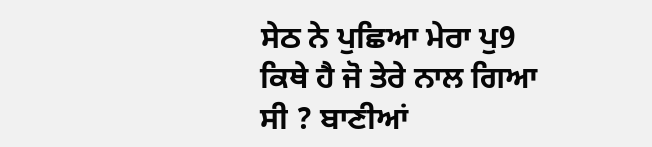ਸੇਠ ਨੇ ਪੁਛਿਆ ਮੇਰਾ ਪੁ9 ਕਿਥੇ ਹੈ ਜੋ ਤੇਰੇ ਨਾਲ ਗਿਆ ਸੀ ? ਬਾਣੀਆਂ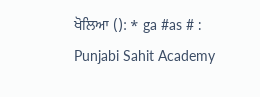ਖੋਲਿਆ (): * ga #as # : Punjabi Sahit Academy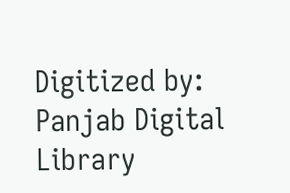Digitized by: Panjab Digital Library